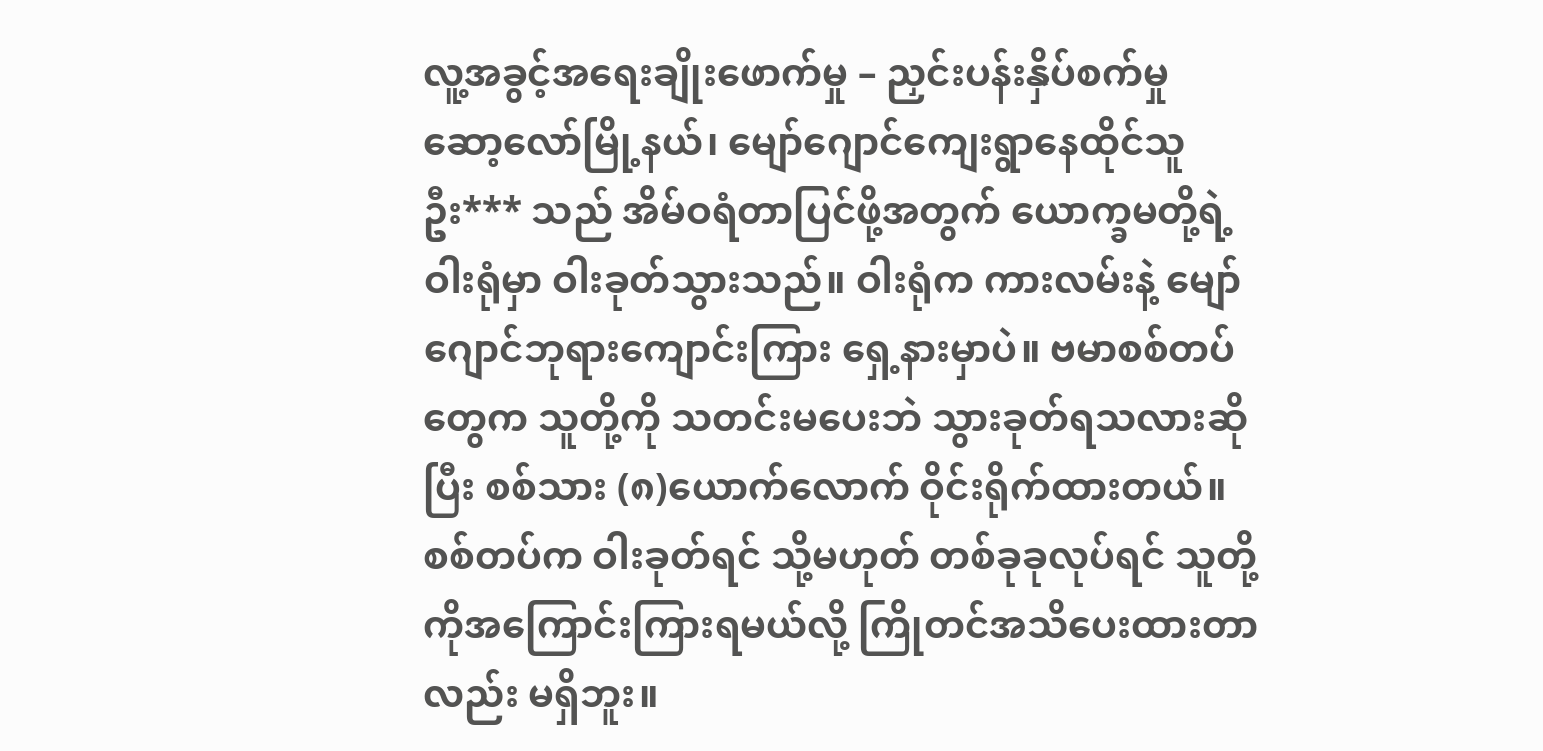လူ့အခွင့်အရေးချိုးဖောက်မှု – ညှင်းပန်းနှိပ်စက်မှု
ဆော့လော်မြို့နယ်၊ မျော်ဂျောင်ကျေးရွာနေထိုင်သူ ဦး*** သည် အိမ်ဝရံတာပြင်ဖို့အတွက် ယောက္ခမတို့ရဲ့ဝါးရုံမှာ ဝါးခုတ်သွားသည်။ ဝါးရုံက ကားလမ်းနဲ့ မျော်ဂျောင်ဘုရားကျောင်းကြား ရှေ့နားမှာပဲ။ ဗမာစစ်တပ်တွေက သူတို့ကို သတင်းမပေးဘဲ သွားခုတ်ရသလားဆိုပြီး စစ်သား (၈)ယောက်လောက် ဝိုင်းရိုက်ထားတယ်။
စစ်တပ်က ဝါးခုတ်ရင် သို့မဟုတ် တစ်ခုခုလုပ်ရင် သူတို့ကိုအကြောင်းကြားရမယ်လို့ ကြိုတင်အသိပေးထားတာလည်း မရှိဘူး။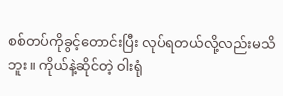စစ်တပ်ကိုခွင့်တောင်းပြီး လုပ်ရတယ်လို့လည်းမသိဘူး။ ကိုယ်နဲ့ဆိုင်တဲ့ ဝါးရုံ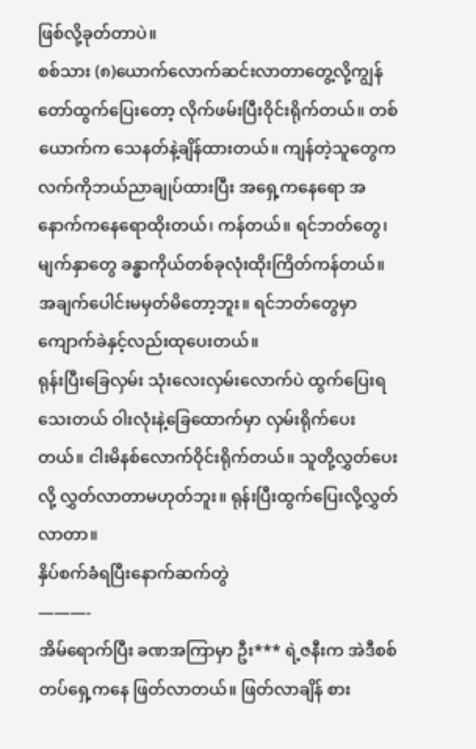ဖြစ်လို့ခုတ်တာပဲ။
စစ်သား (၈)ယောက်လောက်ဆင်းလာတာတွေ့လို့ကျွန်တော်ထွက်ပြေးတော့ လိုက်ဖမ်းပြီးဝိုင်းရိုက်တယ်။ တစ်ယောက်က သေနတ်နဲ့ချိန်ထားတယ်။ ကျန်တဲ့သူတွေက လက်ကိုဘယ်ညာချုပ်ထားပြီး အရှေ့ကနေရော အနောက်ကနေရောထိုးတယ်၊ ကန်တယ်။ ရင်ဘတ်တွေ၊ မျက်နှာတွေ ခန္ဓာကိုယ်တစ်ခုလုံးထိုးကြိတ်ကန်တယ်။ အချက်ပေါင်းမမှတ်မိတော့ဘူး။ ရင်ဘတ်တွေမှာ ကျောက်ခဲနှင့်လည်းထုပေးတယ်။
ရုန်းပြီးခြေလှမ်း သုံးလေးလှမ်းလောက်ပဲ ထွက်ပြေးရသေးတယ် ဝါးလုံးနဲ့ခြေထောက်မှာ လှမ်းရိုက်ပေးတယ်။ ငါးမိနစ်လောက်ဝိုင်းရိုက်တယ်။ သူတို့လွှတ်ပေးလို့ လွှတ်လာတာမဟုတ်ဘူး။ ရုန်းပြီးထွက်ပြေးလို့လွှတ်လာတာ။
နှိပ်စက်ခံရပြီးနောက်ဆက်တွဲ
———-
အိမ်ရောက်ပြီး ခဏအကြာမှာ ဦး*** ရဲ့ဇနီးက အဲဒီစစ်တပ်ရှေ့ကနေ ဖြတ်လာတယ်။ ဖြတ်လာချိန် စား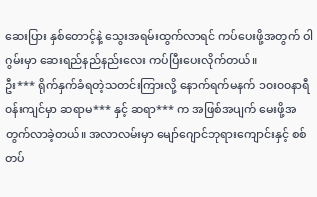ဆေးပြား နှစ်တောင့်နဲ့ သွေးအရမ်းထွက်လာရင် ကပ်ပေးဖို့အတွက် ဝါဂွမ်းမှာ ဆေးရည်နည်နည်းလေး ကပ်ပြီးပေးလိုက်တယ်။
ဦး*** ရိုက်နှက်ခံရတဲ့သတင်းကြားလို့ နောက်ရက်မနက် ၁၀း၀၀နာရီ၀န်းကျင်မှာ ဆရာမ*** နှင့် ဆရာ*** က အဖြစ်အပျက် မေးဖို့အတွက်လာခဲ့တယ်။ အလာလမ်းမှာ မျော်ဂျောင်ဘုရားကျောင်းနှင့် စစ်တပ်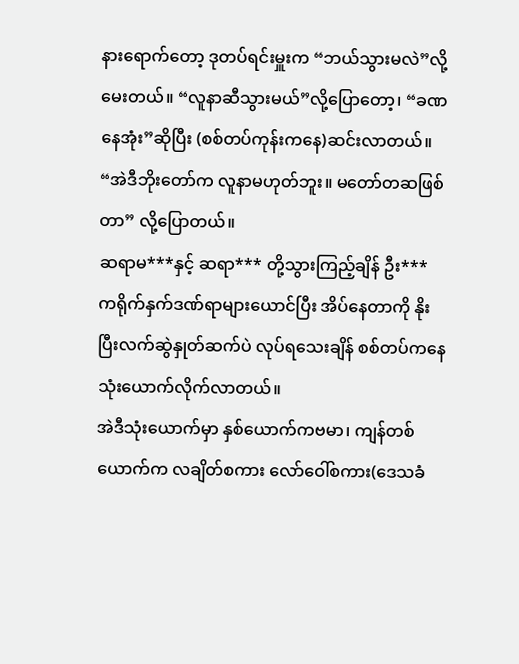နားရောက်တော့ ဒုတပ်ရင်းမှူးက “ဘယ်သွားမလဲ”လို့မေးတယ်။ “လူနာဆီသွားမယ်”လို့ပြောတော့၊ “ခဏနေအုံး”ဆိုပြီး (စစ်တပ်ကုန်းကနေ)ဆင်းလာတယ်။ “အဲဒီဘိုးတော်က လူနာမဟုတ်ဘူး။ မတော်တဆဖြစ်တာ” လို့ပြောတယ်။
ဆရာမ***နှင့် ဆရာ*** တို့သွားကြည့်ချိန် ဦး*** ကရိုက်နှက်ဒဏ်ရာများယောင်ပြီး အိပ်နေတာကို နိုးပြီးလက်ဆွဲနှုတ်ဆက်ပဲ လုပ်ရသေးချိန် စစ်တပ်ကနေ သုံးယောက်လိုက်လာတယ်။
အဲဒီသုံးယောက်မှာ နှစ်ယောက်ကဗမာ၊ ကျန်တစ်ယောက်က လချိတ်စကား လော်ဝေါ်စကား(ဒေသခံ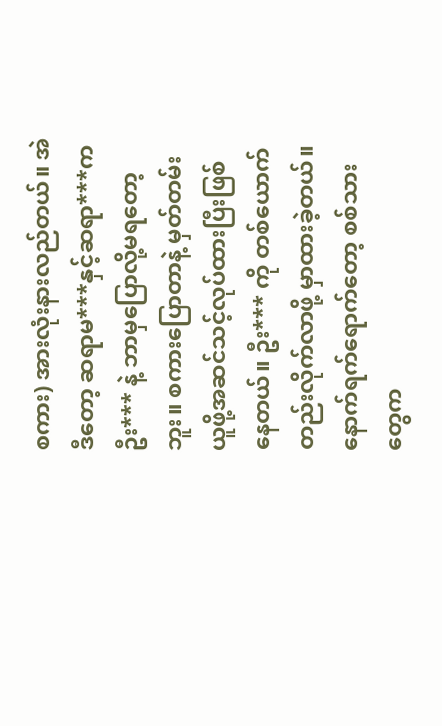စကား) အားလုံးနားလည်တယ်။ အဲဒီတော့ ဆရာမ***နှင့်ဆရာ***က ဦး*** နဲ့ ဘာမှပြောလို့မရတော့ဘူး။ စကားပြောတာနဲ့ မှတ်တမ်းယူဖို့အဆင်သင့်လုပ်ထားပြီးဖြစ်နေတယ်။ ဦး*** ကို တစ်ယောက်တည်းလိုက်လာဖို့ မှာထားခဲ့တယ်။
နောက်ရက်ရောက်တော့ စစ်သားတွေက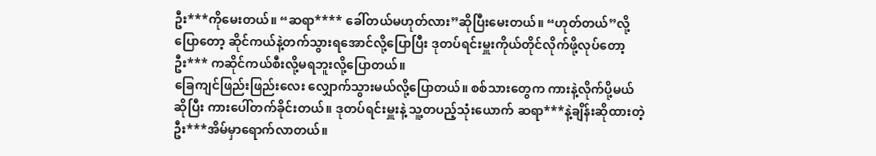ဦး***ကိုမေးတယ်။ “ဆရာ**** ခေါ်တယ်မဟုတ်လား”ဆိုပြီးမေးတယ်။ “ဟုတ်တယ်”လို့ပြောတော့ ဆိုင်ကယ်နဲ့တက်သွားရအောင်လို့ပြောပြီး ဒုတပ်ရင်းမှူးကိုယ်တိုင်လိုက်ဖို့လုပ်တော့ ဦး*** ကဆိုင်ကယ်စီးလို့မရဘူးလို့ပြောတယ်။
ခြေကျင်ဖြည်းဖြည်းလေး လျှောက်သွားမယ်လို့ပြောတယ်။ စစ်သားတွေက ကားနဲ့လိုက်ပို့မယ်ဆိုပြီး ကားပေါ်တက်ခိုင်းတယ်။ ဒုတပ်ရင်းမှူးနဲ့ သူ့တပည့်သုံးယောက် ဆရာ***နဲ့ချိန်းဆိုထားတဲ့ ဦး***အိမ်မှာရောက်လာတယ်။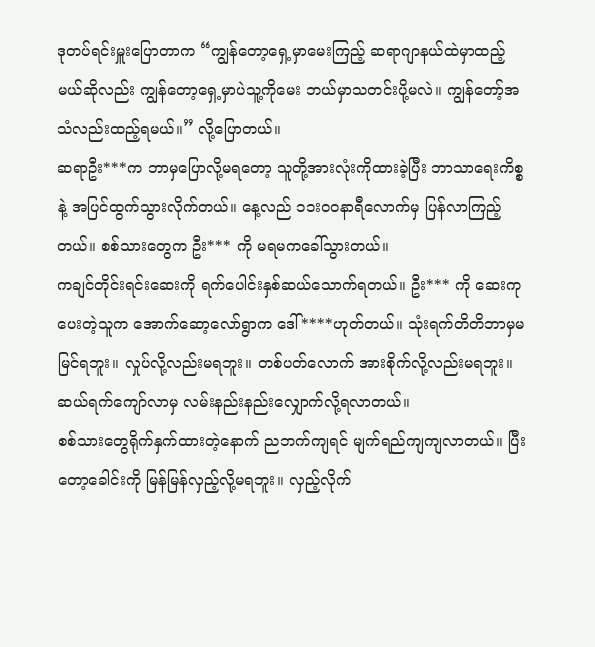ဒုတပ်ရင်းမှူးပြောတာက “ကျွန်တော့ရှေ့မှာမေးကြည့် ဆရာဂျာနယ်ထဲမှာထည့်မယ်ဆိုလည်း ကျွန်တော့ရှေ့မှာပဲသူ့ကိုမေး ဘယ်မှာသတင်းပို့မလဲ။ ကျွန်တော့်အသံလည်းထည့်ရမယ်။” လို့ပြောတယ်။
ဆရာဦး***က ဘာမှပြောလို့မရတော့ သူတို့အားလုံးကိုထားခဲ့ပြီး ဘာသာရေးကိစ္စနဲ့ အပြင်ထွက်သွားလိုက်တယ်။ နေ့လည် ၁၁း၀၀နာရီလောက်မှ ပြန်လာကြည့်တယ်။ စစ်သားတွေက ဦး*** ကို မရမကခေါ်သွားတယ်။
ကချင်တိုင်းရင်းဆေးကို ရက်ပေါင်းနှစ်ဆယ်သောက်ရတယ်။ ဦး*** ကို ဆေးကုပေးတဲ့သူက အောက်ဆော့လော်ရွာက ဒေါ်****ဟုတ်တယ်။ သုံးရက်တိတိဘာမှမမြင်ရဘူး။ လှုပ်လို့လည်းမရဘူး။ တစ်ပတ်လောက် အားစိုက်လို့လည်းမရဘူး။ ဆယ်ရက်ကျော်လာမှ လမ်းနည်းနည်းလျှောက်လို့ရလာတယ်။
စစ်သားတွေရိုက်နှက်ထားတဲ့နောက် ညဘက်ကျရင် မျက်ရည်ကျကျလာတယ်။ ပြီးတော့ခေါင်းကို မြန်မြန်လှည့်လို့မရဘူး။ လှည့်လိုက်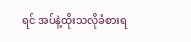ရင် အပ်နဲ့ထိုးသလိုခံစားရ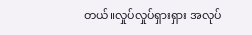တယ်။လှုပ်လှုပ်ရှားရှား အလုပ်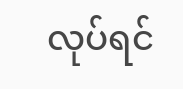လုပ်ရင်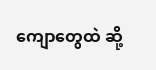ကျောတွေထဲ ဆို့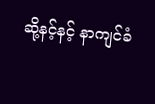ဆို့နင့်နင့် နာကျင်ခံ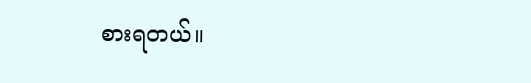စားရတယ်။